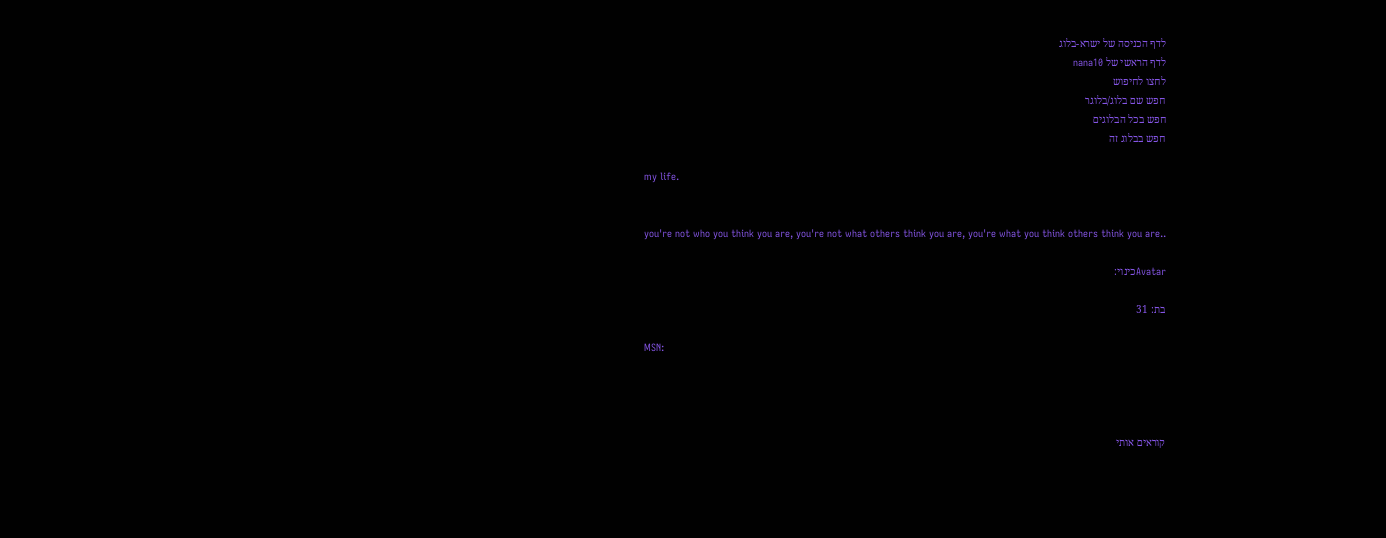לדף הכניסה של ישרא-בלוג
לדף הראשי של nana10
לחצו לחיפוש
חפש שם בלוג/בלוגר
חפש בכל הבלוגים
חפש בבלוג זה

my life.


you're not who you think you are, you're not what others think you are, you're what you think others think you are..

Avatarכינוי:

בת: 31

MSN:




קוראים אותי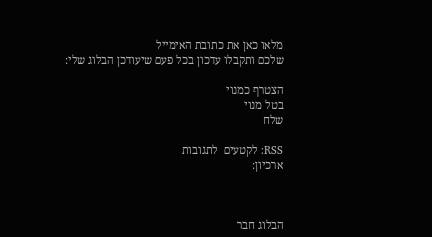מלאו כאן את כתובת האימייל
שלכם ותקבלו עדכון בכל פעם שיעודכן הבלוג שלי:

הצטרף כמנוי
בטל מנוי
שלח

RSS: לקטעים  לתגובות
ארכיון:



הבלוג חבר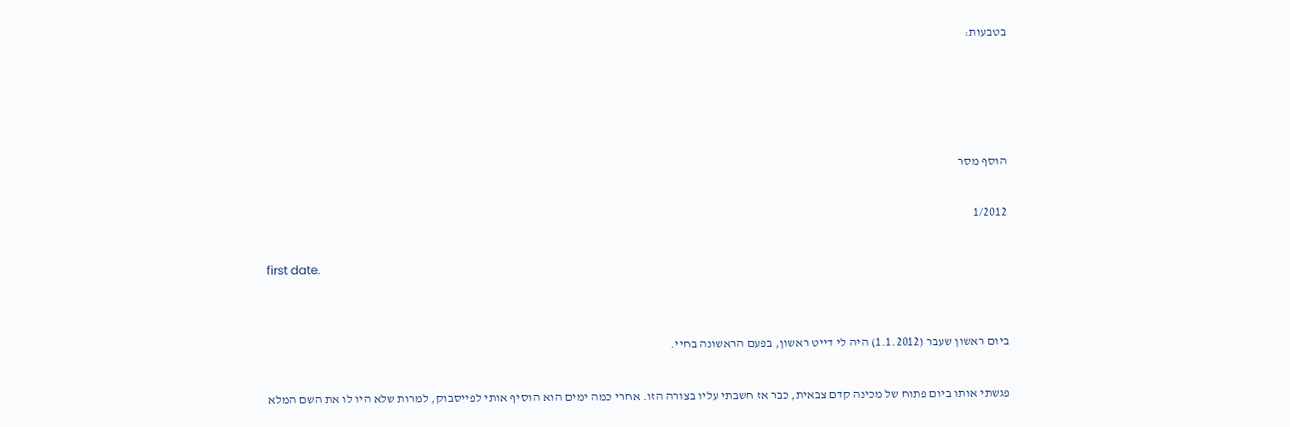בטבעות:




הוסף מסר

1/2012

first date.


ביום ראשון שעבר (1.1.2012) היה לי דייט ראשון, בפעם הראשונה בחיי.

פגשתי אותו ביום פתוח של מכינה קדם צבאית, כבר אז חשבתי עליו בצורה הזו. אחרי כמה ימים הוא הוסיף אותי לפייסבוק, למרות שלא היו לו את השם המלא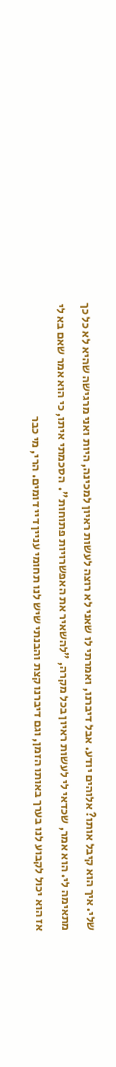שלי. איך הוא קיבל אותו? אלוהים יודע. אבל דיברנו, ואמרתי לו שאני לא רוצה לעשות ראיון למכינה, היות ואני מרגישה שהיא לא כל כך מתאימה לי. הוא אמר, שכדאי לי לעשות ראיון בכל מקרה, "להשאיר את האפשרויות פתוחות".  הסכמתי איתו, כי הוא אמר שאם בא לי אז הוא יכול לקבוע לנו בערך באותו הזמן, וגם דיברנו קצת והבנתי שיש לנו תחומי עניין דיי דומים. הרי, מי כבר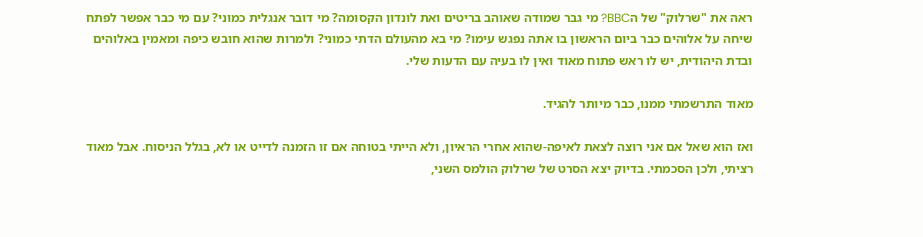ראה את "שרלוק" של הBBC? מי גבר שמודה שאוהב בריטים ואת לונדון הקסומה? מי דובר אנגלית כמוני? עם מי כבר אפשר לפתח שיחה על אלוהים כבר ביום הראשון בו אתה נפגש עימו? מי בא מהעולם הדתי כמוני? ולמרות שהוא חובש כיפה ומאמין באלוהים ובדת היהודית, יש לו ראש פתוח מאוד ואין לו בעיה עם הדעות שלי.

מאוד התרשמתי ממנו, כבר מיותר להגיד.

ואז הוא שאל אם אני רוצה לצאת לאיפה-שהוא אחרי הראיון, ולא הייתי בטוחה אם זו הזמנה לדייט או לא, בגלל הניסוח. אבל מאוד רציתי, ולכן הסכמתי. בדיוק יצא הסרט של שרלוק הולמס השני,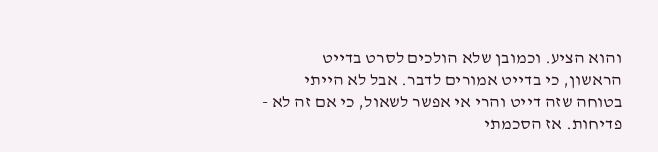והוא הציע. וכמובן שלא הולכים לסרט בדייט הראשון, כי בדייט אמורים לדבר. אבל לא הייתי בטוחה שזה דייט והרי אי אפשר לשאול, כי אם זה לא - פדיחות. אז הסכמתי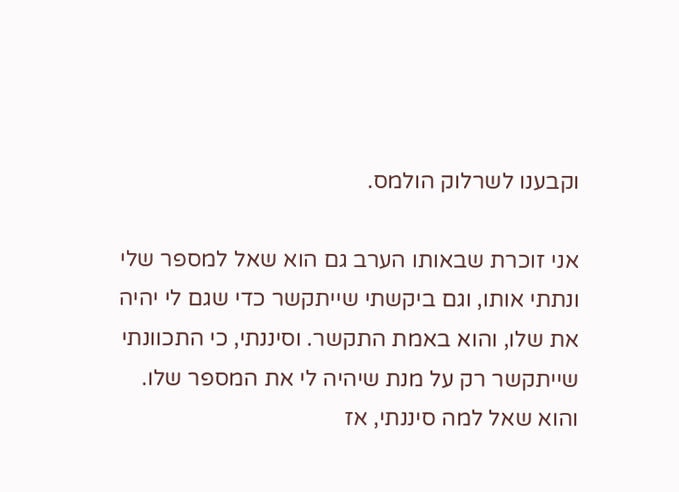וקבענו לשרלוק הולמס.

אני זוכרת שבאותו הערב גם הוא שאל למספר שלי ונתתי אותו, וגם ביקשתי שייתקשר כדי שגם לי יהיה את שלו, והוא באמת התקשר. וסיננתי, כי התכוונתי שייתקשר רק על מנת שיהיה לי את המספר שלו. והוא שאל למה סיננתי, אז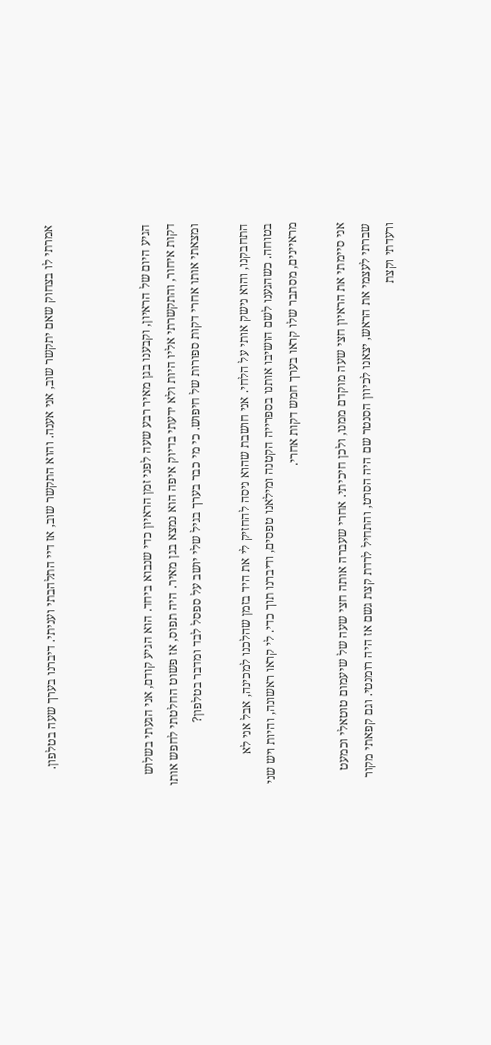אמרתי לו בצחוק שאם יתקשר שוב, אני אענה. והוא התקשר שוב, אז דיי התלהבתי ועניתי. דיברנו בערך שעה בטלפון.



הגיע היום של הראיון, וקבענו בגן מאיר רבע שעה לפני זמן הראיון כדי שנבוא ביחד. הוא הגיע קודם, אני הגעתי בשלוש דקות איחור, והתקשרתי אליו היות ולא ידעתי בדיוק איפה הוא נמצא בגן מאיר. היה תפוס, אז פשוט החלטתי לחפש אותו ומצאתי אותו אחרי דקות ספורות של חיפוש. כי מי כבר בערך בגיל שלי יושב על ספסל לבד ומדבר בטלפון?

התחבקנו, והוא נישק אותי על הלחי. אני חושבת שהוא ניסה להחזיק לי את היד בזמן שהלכנו למכינה, אבל אני לא בטוחה. כשהגענו לשם הושיבו אותנו בספרייה הקטנה ומילאנו טפסים, ודיברנו תוך כדי. לי קראו ראשונה, והיות ויש שני מראיינים, מסתבר שלו קראו בערך חמש דקות אחרי.

אני סיימתי את הראיון חצי שעה מוקדם ממנו, ולכן חיכיתי. אחרי שעברה אותה חצי שעה של שיעמום טוטאלי וכמעט שברתי לעצמי את הראש, יצאנו לכיוון הסנטר שם היה הסרט, והתחיל לרדת קצת גשם אז היה רומנטי. וגם קפאתי מקור ורעדתי וקצת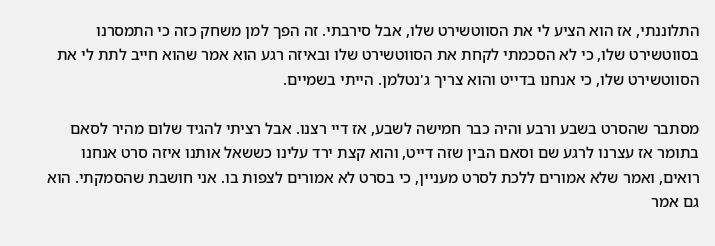התלוננתי, אז הוא הציע לי את הסווטשירט שלו, אבל סירבתי. זה הפך למן משחק כזה כי התמסרנו בסווטשירט שלו, כי לא הסכמתי לקחת את הסווטשירט שלו ובאיזה רגע הוא אמר שהוא חייב לתת לי את הסווטשירט שלו, כי אנחנו בדייט והוא צריך ג'נטלמן. הייתי בשמיים.

מסתבר שהסרט בשבע ורבע והיה כבר חמישה לשבע, אז דיי רצנו. אבל רציתי להגיד שלום מהיר לסאם בתומר אז עצרנו לרגע שם וסאם הבין שזה דייט, והוא קצת ירד עלינו כששאל אותנו איזה סרט אנחנו רואים, ואמר שלא אמורים ללכת לסרט מעניין, כי בסרט לא אמורים לצפות בו. אני חושבת שהסמקתי. הוא גם אמר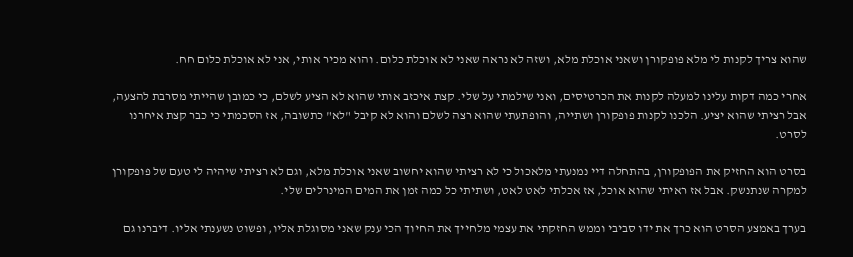שהוא צריך לקנות לי מלא פופקורן ושאני אוכלת מלא, ושזה לא נראה שאני לא אוכלת כלום. והוא מכיר אותי, אני לא אוכלת כלום חח.

אחרי כמה דקות עלינו למעלה לקנות את הכרטיסים, ואני שילמתי על שלי. קצת איכזב אותי שהוא לא הציע לשלם, כי כמובן שהייתי מסרבת להצעה, אבל רציתי שהוא יציע. הלכנו לקנות פופקורן ושתייה, והופתעתי שהוא רצה לשלם והוא לא קיבל "לא" כתשובה, אז הסכמתי כי כבר קצת איחרנו לסרט.

בסרט הוא החזיק את הפופקורן, בהתחלה דיי נמנעתי מלאכול כי לא רציתי שהוא יחשוב שאני אוכלת מלא, וגם לא רציתי שיהיה לי טעם של פופקורן למקרה שנתנשק. אבל אז ראיתי שהוא אוכל, אז אכלתי לאט לאט, ושתיתי כל כמה זמן את המים המינרלים שלי.

בערך באמצע הסרט הוא כרך את ידו סביבי וממש החזקתי את עצמי מלחייך את החיוך הכי ענק שאני מסוגלת אליו, ופשוט נשענתי אליו. דיברנו גם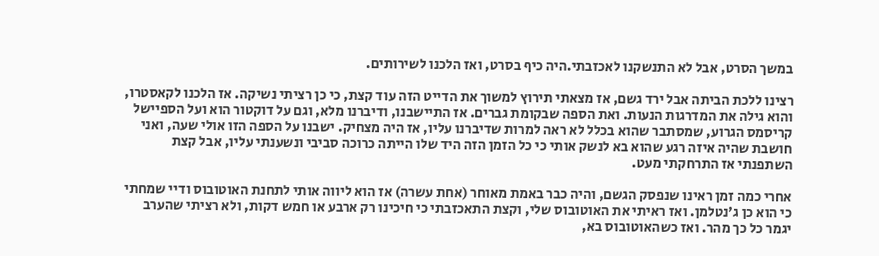במשך הסרט, אבל לא התנשקנו לאכזבתי.היה כיף בסרט, ואז הלכנו לשירותים.

רצינו ללכת הביתה אבל ירד גשם, אז מצאתי תירוץ למשוך את הדייט הזה עוד קצת, כי כן רציתי נשיקה. אז הלכנו לקאסטרו, והוא גילה את המדרגות הנעות. ואת הספה שבקומת גברים. אז התיישבנו, ודיברנו מלא, וגם על דוקטור הוא ועל הספיישל קריסמס הגרוע, שמסתבר שהוא בכלל לא ראה למרות שדיברנו עליו, אז היה מצחיק. ישבנו על הספה הזו אולי שעה, ואני חושבת שהיה איזה רגע שהוא בא לנשק אותי כי כל הזמן הזה היד שלו הייתה כרוכה סביבי ונשענתי עליו, אבל קצת השתפנתי אז התרחקתי מעט.

אחרי כמה זמן ראינו שנפסק הגשם, והיה כבר באמת מאוחר (אחת עשרה) אז הוא ליווה אותי לתחנת האוטובוס ודיי שמחתי כי הוא כן ג'נטלמן. ואז ראיתי את האוטובוס שלי, וקצת התאכזבתי כי חיכינו רק ארבע או חמש דקות, ולא רציתי שהערב יגמר כל כך מהר. ואז כשהאוטובוס בא,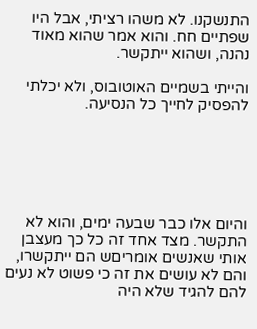התנשקנו. לא משהו רציתי, אבל היו שפתיים חח. והוא אמר שהוא מאוד נהנה, ושהוא ייתקשר.

והייתי בשמיים האוטובוס, ולא יכלתי להפסיק לחייך כל הנסיעה.






והיום אלו כבר שבעה ימים, והוא לא התקשר. מצד אחד זה כל כך מעצבן אותי שאנשים אומריםש הם ייתקשרו, והם לא עושים את זה כי פשוט לא נעים להם להגיד שלא היה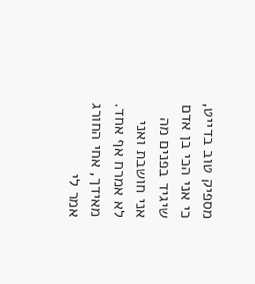מספיק טוב בדייט, כי אני הכי בן אדם שיגיד בפנים מה אני חושבת ואני לא אמרח אף אחד. מאידך, אחי החורג אמר לי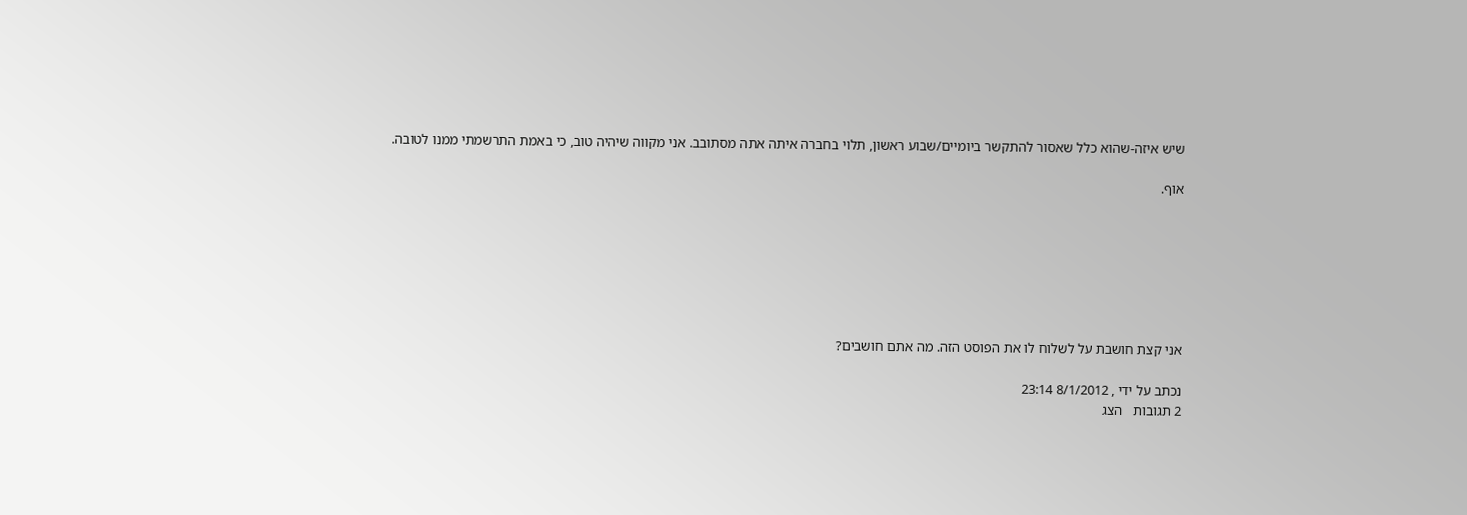שיש איזה-שהוא כלל שאסור להתקשר ביומיים/שבוע ראשון, תלוי בחברה איתה אתה מסתובב. אני מקווה שיהיה טוב, כי באמת התרשמתי ממנו לטובה.

אוף.







אני קצת חושבת על לשלוח לו את הפוסט הזה. מה אתם חושבים?

נכתב על ידי , 8/1/2012 23:14
2 תגובות   הצג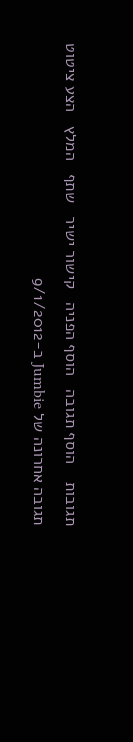תגובות    הוסף תגובה   הוסף הפניה   קישור ישיר   שתף   המלץ   הצע ציטוט
תגובה אחרונה של Jumbie ב-9/1/2012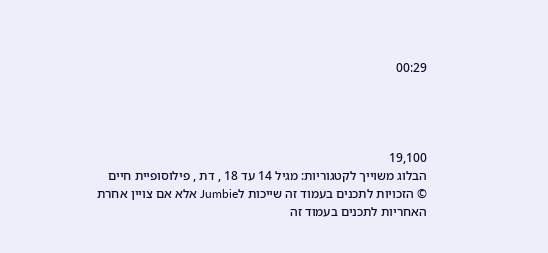00:29




19,100
הבלוג משוייך לקטגוריות: מגיל 14 עד 18 , דת , פילוסופיית חיים
© הזכויות לתכנים בעמוד זה שייכות לJumbie אלא אם צויין אחרת
האחריות לתכנים בעמוד זה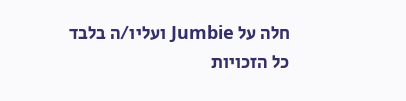חלה על Jumbie ועליו/ה בלבד
כל הזכויות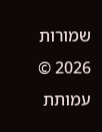שמורות 2026 © עמותת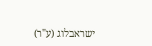ישראבלוג (ע"ר)